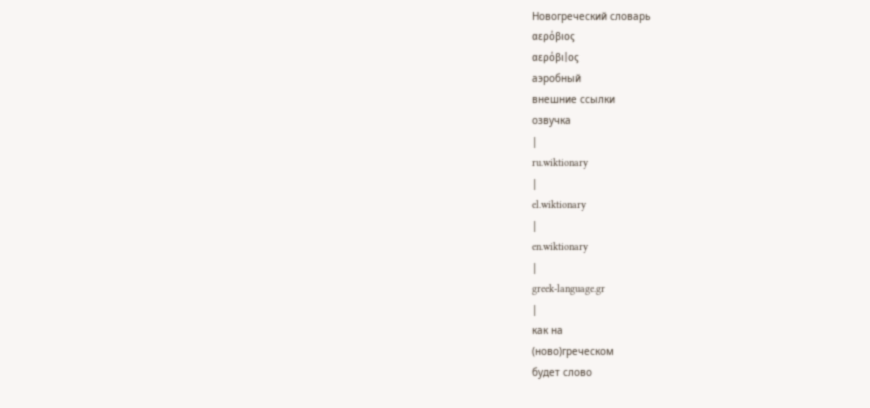Новогреческий словарь
αερόβιος
αερόβι|ος
аэробный
внешние ссылки
озвучка
|
ru.wiktionary
|
el.wiktionary
|
en.wiktionary
|
greek-language.gr
|
как на
(ново)греческом
будет слово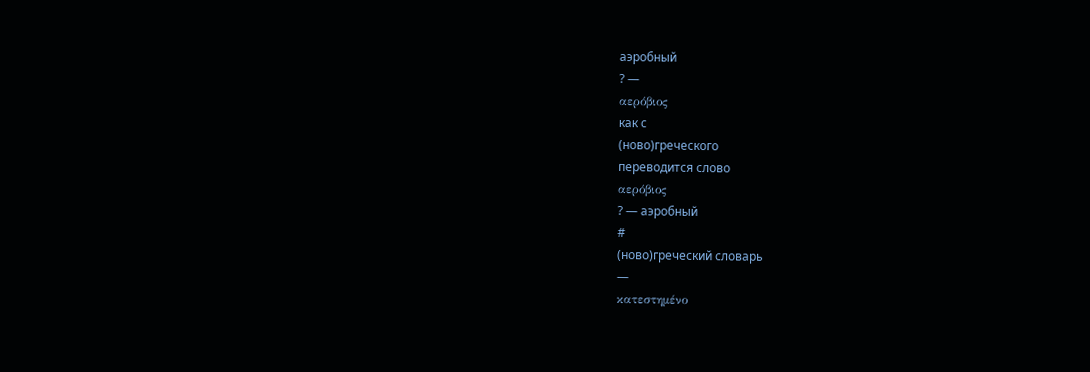аэробный
? —
αερόβιος
как с
(ново)греческого
переводится слово
αερόβιος
? — аэробный
#
(ново)греческий словарь
—
κατεστημένο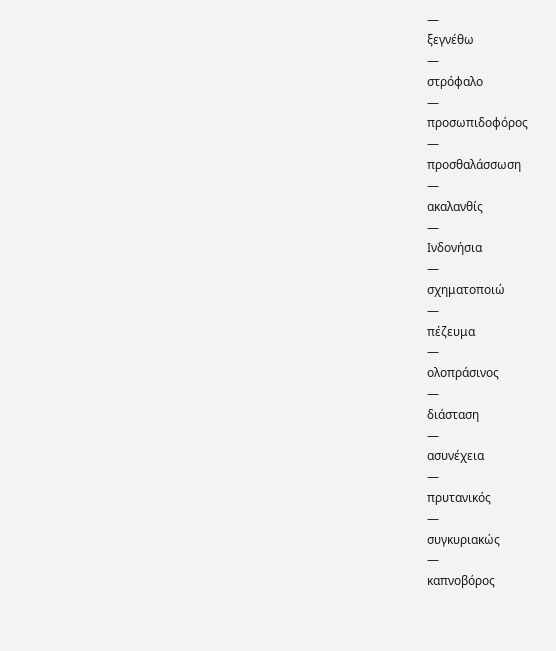—
ξεγνέθω
—
στρόφαλο
—
προσωπιδοφόρος
—
προσθαλάσσωση
—
ακαλανθίς
—
Ινδονήσια
—
σχηματοποιώ
—
πέζευμα
—
ολοπράσινος
—
διάσταση
—
ασυνέχεια
—
πρυτανικός
—
συγκυριακώς
—
καπνοβόρος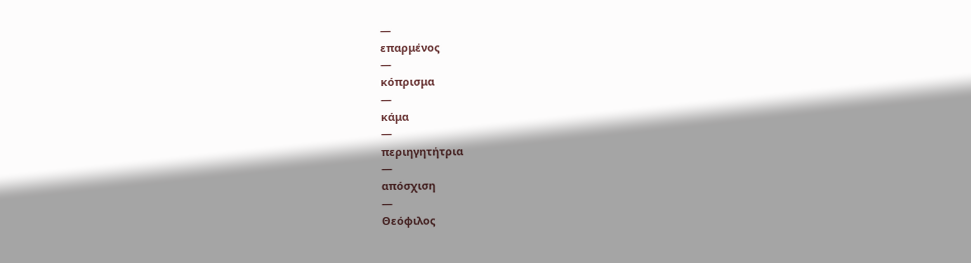—
επαρμένος
—
κόπρισμα
—
κάμα
—
περιηγητήτρια
—
απόσχιση
—
Θεόφιλος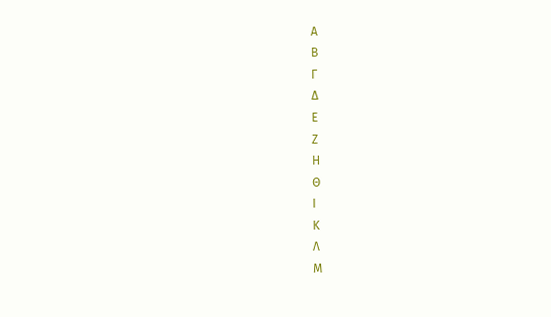Α
Β
Γ
Δ
Ε
Ζ
Η
Θ
Ι
Κ
Λ
Μ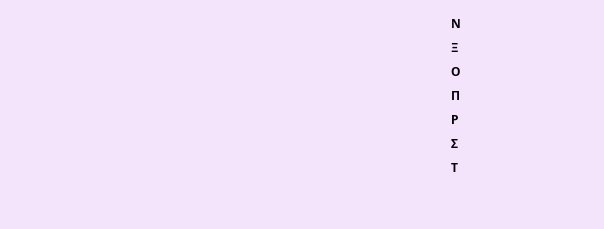Ν
Ξ
Ο
Π
Ρ
Σ
Τ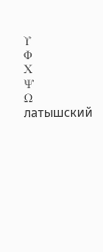Υ
Φ
Χ
Ψ
Ω
латышский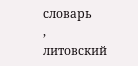словарь
,
литовский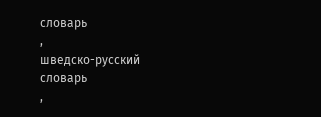словарь
,
шведско-русский словарь
,